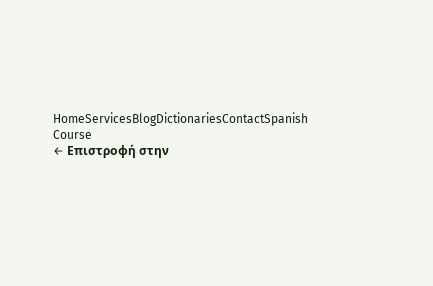HomeServicesBlogDictionariesContactSpanish Course
← Επιστροφή στην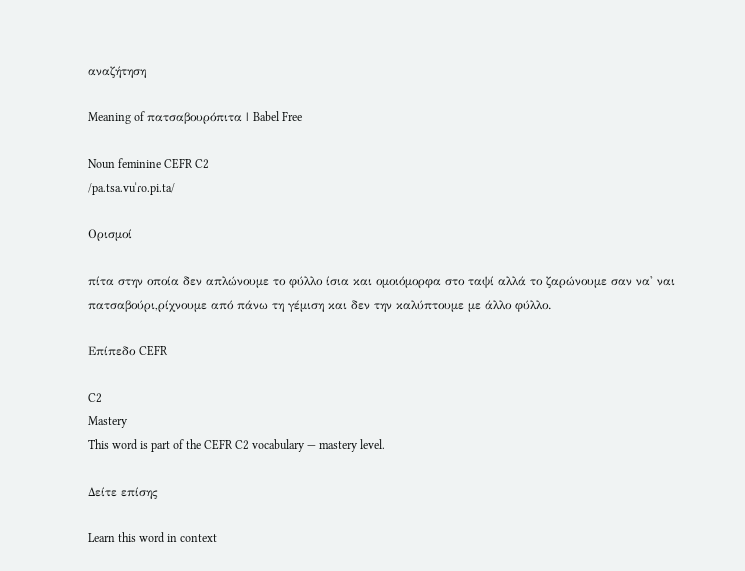αναζήτηση

Meaning of πατσαβουρόπιτα | Babel Free

Noun feminine CEFR C2
/pa.tsa.vuˈɾo.pi.ta/

Ορισμοί

πίτα στην οποία δεν απλώνουμε το φύλλο ίσια και ομοιόμορφα στο ταψί αλλά το ζαρώνουμε σαν να' ναι πατσαβούρι,ρίχνουμε από πάνω τη γέμιση και δεν την καλύπτουμε με άλλο φύλλο.

Επίπεδο CEFR

C2
Mastery
This word is part of the CEFR C2 vocabulary — mastery level.

Δείτε επίσης

Learn this word in context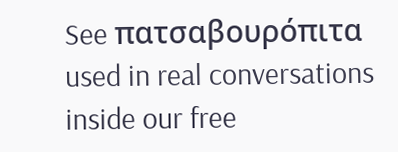See πατσαβουρόπιτα used in real conversations inside our free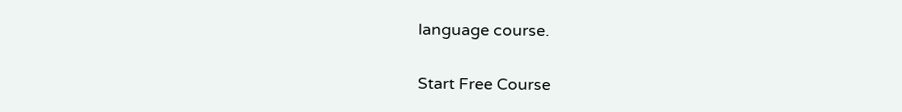language course.

Start Free Course